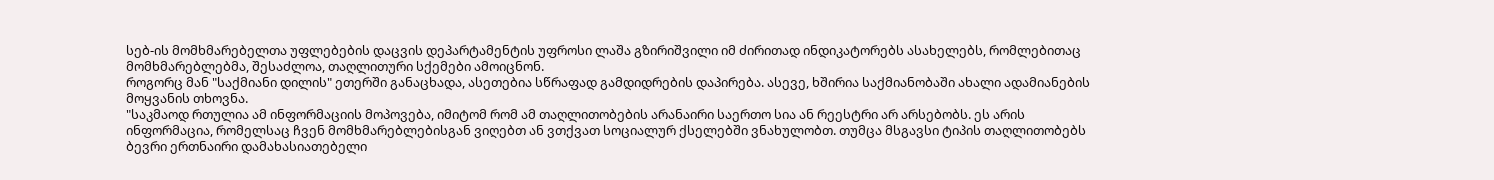სებ-ის მომხმარებელთა უფლებების დაცვის დეპარტამენტის უფროსი ლაშა გზირიშვილი იმ ძირითად ინდიკატორებს ასახელებს, რომლებითაც მომხმარებლებმა, შესაძლოა, თაღლითური სქემები ამოიცნონ.
როგორც მან "საქმიანი დილის" ეთერში განაცხადა, ასეთებია სწრაფად გამდიდრების დაპირება. ასევე, ხშირია საქმიანობაში ახალი ადამიანების მოყვანის თხოვნა.
"საკმაოდ რთულია ამ ინფორმაციის მოპოვება, იმიტომ რომ ამ თაღლითობების არანაირი საერთო სია ან რეესტრი არ არსებობს. ეს არის ინფორმაცია, რომელსაც ჩვენ მომხმარებლებისგან ვიღებთ ან ვთქვათ სოციალურ ქსელებში ვნახულობთ. თუმცა მსგავსი ტიპის თაღლითობებს ბევრი ერთნაირი დამახასიათებელი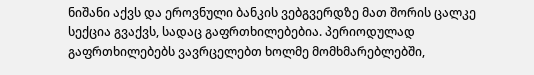ნიშანი აქვს და ეროვნული ბანკის ვებგვერდზე მათ შორის ცალკე სექცია გვაქვს, სადაც გაფრთხილებებია. პერიოდულად გაფრთხილებებს ვავრცელებთ ხოლმე მომხმარებლებში,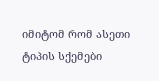იმიტომ რომ ასეთი ტიპის სქემები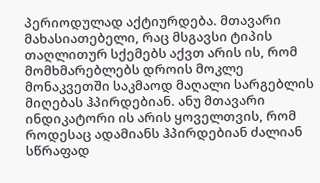პერიოდულად აქტიურდება. მთავარი მახასიათებელი, რაც მსგავსი ტიპის თაღლითურ სქემებს აქვთ არის ის, რომ მომხმარებლებს დროის მოკლე მონაკვეთში საკმაოდ მაღალი სარგებლის მიღებას ჰპირდებიან. ანუ მთავარი ინდიკატორი ის არის ყოველთვის, რომ როდესაც ადამიანს ჰპირდებიან ძალიან სწრაფად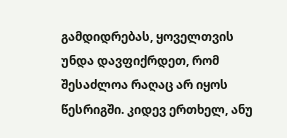გამდიდრებას, ყოველთვის უნდა დავფიქრდეთ, რომ შესაძლოა რაღაც არ იყოს წესრიგში. კიდევ ერთხელ, ანუ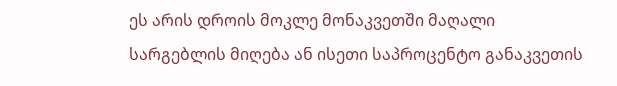ეს არის დროის მოკლე მონაკვეთში მაღალი სარგებლის მიღება ან ისეთი საპროცენტო განაკვეთის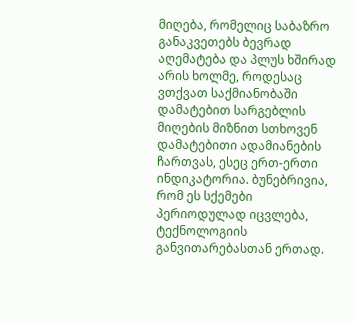მიღება, რომელიც საბაზრო განაკვეთებს ბევრად აღემატება და პლუს ხშირად არის ხოლმე, როდესაც ვთქვათ საქმიანობაში დამატებით სარგებლის მიღების მიზნით სთხოვენ დამატებითი ადამიანების ჩართვას, ესეც ერთ-ერთი ინდიკატორია. ბუნებრივია, რომ ეს სქემები პერიოდულად იცვლება, ტექნოლოგიის განვითარებასთან ერთად.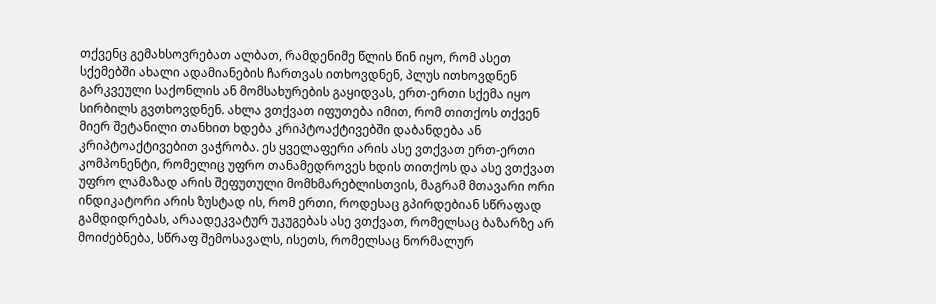თქვენც გემახსოვრებათ ალბათ, რამდენიმე წლის წინ იყო, რომ ასეთ სქემებში ახალი ადამიანების ჩართვას ითხოვდნენ, პლუს ითხოვდნენ გარკვეული საქონლის ან მომსახურების გაყიდვას, ერთ-ერთი სქემა იყო სირბილს გვთხოვდნენ. ახლა ვთქვათ იფუთება იმით, რომ თითქოს თქვენ მიერ შეტანილი თანხით ხდება კრიპტოაქტივებში დაბანდება ან კრიპტოაქტივებით ვაჭრობა. ეს ყველაფერი არის ასე ვთქვათ ერთ-ერთი კომპონენტი, რომელიც უფრო თანამედროვეს ხდის თითქოს და ასე ვთქვათ უფრო ლამაზად არის შეფუთული მომხმარებლისთვის, მაგრამ მთავარი ორი ინდიკატორი არის ზუსტად ის, რომ ერთი, როდესაც გპირდებიან სწრაფად გამდიდრებას, არაადეკვატურ უკუგებას ასე ვთქვათ, რომელსაც ბაზარზე არ მოიძებნება, სწრაფ შემოსავალს, ისეთს, რომელსაც ნორმალურ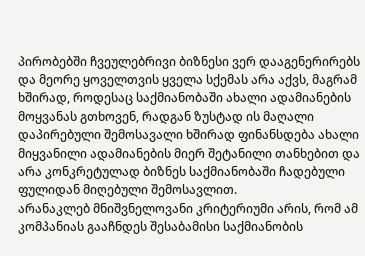პირობებში ჩვეულებრივი ბიზნესი ვერ დააგენერირებს და მეორე ყოველთვის ყველა სქემას არა აქვს, მაგრამ ხშირად, როდესაც საქმიანობაში ახალი ადამიანების მოყვანას გთხოვენ, რადგან ზუსტად ის მაღალი დაპირებული შემოსავალი ხშირად ფინანსდება ახალი მიყვანილი ადამიანების მიერ შეტანილი თანხებით და არა კონკრეტულად ბიზნეს საქმიანობაში ჩადებული ფულიდან მიღებული შემოსავლით.
არანაკლებ მნიშვნელოვანი კრიტერიუმი არის, რომ ამ კომპანიას გააჩნდეს შესაბამისი საქმიანობის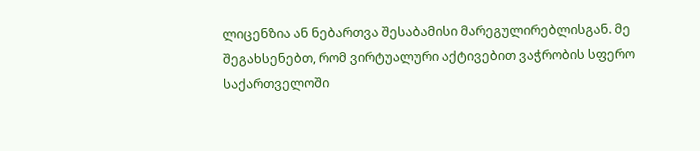ლიცენზია ან ნებართვა შესაბამისი მარეგულირებლისგან. მე შეგახსენებთ, რომ ვირტუალური აქტივებით ვაჭრობის სფერო საქართველოში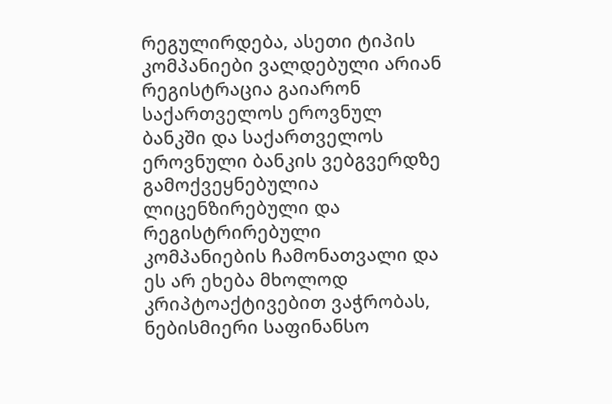რეგულირდება, ასეთი ტიპის კომპანიები ვალდებული არიან რეგისტრაცია გაიარონ საქართველოს ეროვნულ ბანკში და საქართველოს ეროვნული ბანკის ვებგვერდზე გამოქვეყნებულია ლიცენზირებული და რეგისტრირებული კომპანიების ჩამონათვალი და ეს არ ეხება მხოლოდ კრიპტოაქტივებით ვაჭრობას, ნებისმიერი საფინანსო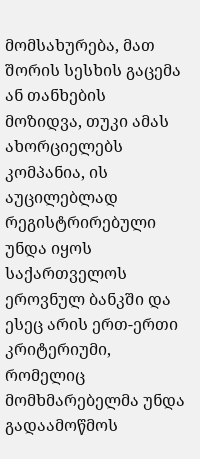მომსახურება, მათ შორის სესხის გაცემა ან თანხების მოზიდვა, თუკი ამას ახორციელებს კომპანია, ის აუცილებლად რეგისტრირებული უნდა იყოს საქართველოს ეროვნულ ბანკში და ესეც არის ერთ-ერთი კრიტერიუმი, რომელიც მომხმარებელმა უნდა გადაამოწმოს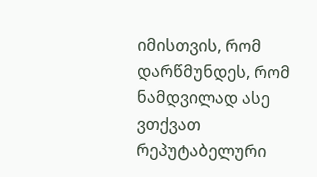იმისთვის, რომ დარწმუნდეს, რომ ნამდვილად ასე ვთქვათ რეპუტაბელური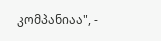კომპანიაა", -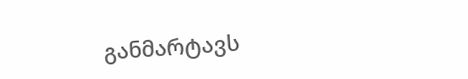განმარტავს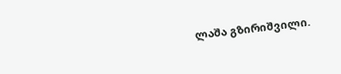ლაშა გზირიშვილი.